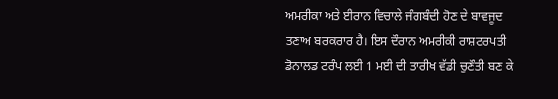ਅਮਰੀਕਾ ਅਤੇ ਈਰਾਨ ਵਿਚਾਲੇ ਜੰਗਬੰਦੀ ਹੋਣ ਦੇ ਬਾਵਜੂਦ ਤਣਾਅ ਬਰਕਰਾਰ ਹੈ। ਇਸ ਦੌਰਾਨ ਅਮਰੀਕੀ ਰਾਸ਼ਟਰਪਤੀ ਡੋਨਾਲਡ ਟਰੰਪ ਲਈ 1 ਮਈ ਦੀ ਤਾਰੀਖ ਵੱਡੀ ਚੁਣੌਤੀ ਬਣ ਕੇ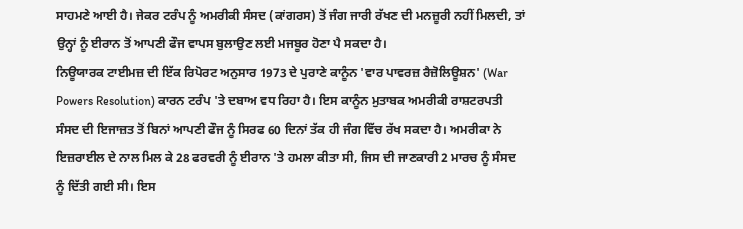ਸਾਹਮਣੇ ਆਈ ਹੈ। ਜੇਕਰ ਟਰੰਪ ਨੂੰ ਅਮਰੀਕੀ ਸੰਸਦ (ਕਾਂਗਰਸ) ਤੋਂ ਜੰਗ ਜਾਰੀ ਰੱਖਣ ਦੀ ਮਨਜ਼ੂਰੀ ਨਹੀਂ ਮਿਲਦੀ, ਤਾਂ ਉਨ੍ਹਾਂ ਨੂੰ ਈਰਾਨ ਤੋਂ ਆਪਣੀ ਫੌਜ ਵਾਪਸ ਬੁਲਾਉਣ ਲਈ ਮਜਬੂਰ ਹੋਣਾ ਪੈ ਸਕਦਾ ਹੈ।
ਨਿਊਯਾਰਕ ਟਾਈਮਜ਼ ਦੀ ਇੱਕ ਰਿਪੋਰਟ ਅਨੁਸਾਰ 1973 ਦੇ ਪੁਰਾਣੇ ਕਾਨੂੰਨ 'ਵਾਰ ਪਾਵਰਜ਼ ਰੈਜ਼ੋਲਿਊਸ਼ਨ' (War Powers Resolution) ਕਾਰਨ ਟਰੰਪ 'ਤੇ ਦਬਾਅ ਵਧ ਰਿਹਾ ਹੈ। ਇਸ ਕਾਨੂੰਨ ਮੁਤਾਬਕ ਅਮਰੀਕੀ ਰਾਸ਼ਟਰਪਤੀ ਸੰਸਦ ਦੀ ਇਜਾਜ਼ਤ ਤੋਂ ਬਿਨਾਂ ਆਪਣੀ ਫੌਜ ਨੂੰ ਸਿਰਫ 60 ਦਿਨਾਂ ਤੱਕ ਹੀ ਜੰਗ ਵਿੱਚ ਰੱਖ ਸਕਦਾ ਹੈ। ਅਮਰੀਕਾ ਨੇ ਇਜ਼ਰਾਈਲ ਦੇ ਨਾਲ ਮਿਲ ਕੇ 28 ਫਰਵਰੀ ਨੂੰ ਈਰਾਨ 'ਤੇ ਹਮਲਾ ਕੀਤਾ ਸੀ, ਜਿਸ ਦੀ ਜਾਣਕਾਰੀ 2 ਮਾਰਚ ਨੂੰ ਸੰਸਦ ਨੂੰ ਦਿੱਤੀ ਗਈ ਸੀ। ਇਸ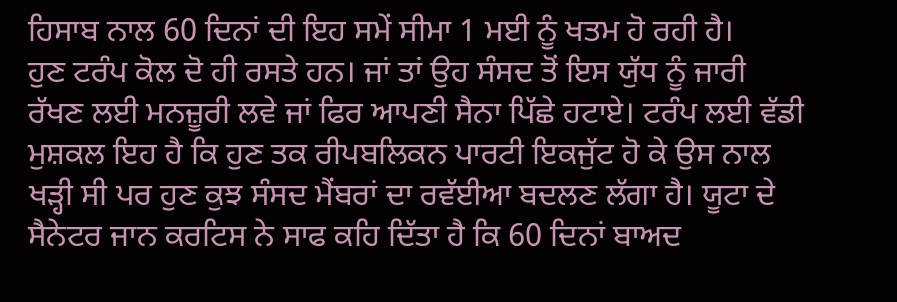ਹਿਸਾਬ ਨਾਲ 60 ਦਿਨਾਂ ਦੀ ਇਹ ਸਮੇਂ ਸੀਮਾ 1 ਮਈ ਨੂੰ ਖਤਮ ਹੋ ਰਹੀ ਹੈ।
ਹੁਣ ਟਰੰਪ ਕੋਲ ਦੋ ਹੀ ਰਸਤੇ ਹਨ। ਜਾਂ ਤਾਂ ਉਹ ਸੰਸਦ ਤੋਂ ਇਸ ਯੁੱਧ ਨੂੰ ਜਾਰੀ ਰੱਖਣ ਲਈ ਮਨਜ਼ੂਰੀ ਲਵੇ ਜਾਂ ਫਿਰ ਆਪਣੀ ਸੈਨਾ ਪਿੱਛੇ ਹਟਾਏ। ਟਰੰਪ ਲਈ ਵੱਡੀ ਮੁਸ਼ਕਲ ਇਹ ਹੈ ਕਿ ਹੁਣ ਤਕ ਰੀਪਬਲਿਕਨ ਪਾਰਟੀ ਇਕਜੁੱਟ ਹੋ ਕੇ ਉਸ ਨਾਲ ਖੜ੍ਹੀ ਸੀ ਪਰ ਹੁਣ ਕੁਝ ਸੰਸਦ ਮੈਂਬਰਾਂ ਦਾ ਰਵੱਈਆ ਬਦਲਣ ਲੱਗਾ ਹੈ। ਯੂਟਾ ਦੇ ਸੈਨੇਟਰ ਜਾਨ ਕਰਟਿਸ ਨੇ ਸਾਫ ਕਹਿ ਦਿੱਤਾ ਹੈ ਕਿ 60 ਦਿਨਾਂ ਬਾਅਦ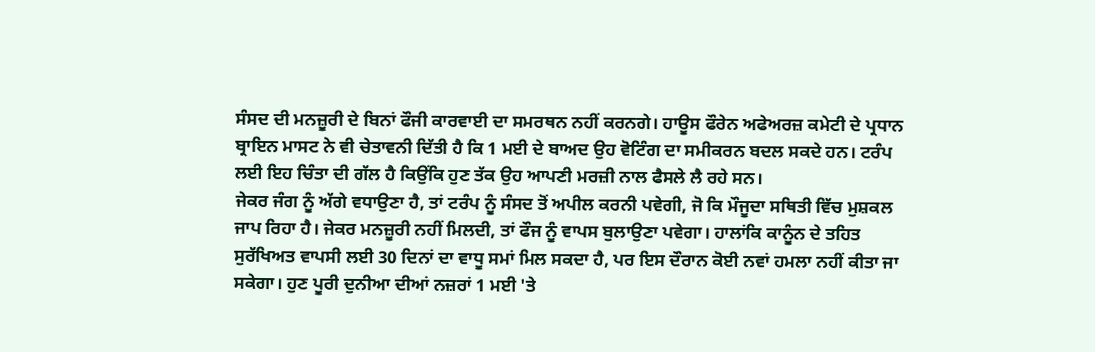ਸੰਸਦ ਦੀ ਮਨਜ਼ੂਰੀ ਦੇ ਬਿਨਾਂ ਫੌਜੀ ਕਾਰਵਾਈ ਦਾ ਸਮਰਥਨ ਨਹੀਂ ਕਰਨਗੇ। ਹਾਊਸ ਫੌਰੇਨ ਅਫੇਅਰਜ਼ ਕਮੇਟੀ ਦੇ ਪ੍ਰਧਾਨ ਬ੍ਰਾਇਨ ਮਾਸਟ ਨੇ ਵੀ ਚੇਤਾਵਨੀ ਦਿੱਤੀ ਹੈ ਕਿ 1 ਮਈ ਦੇ ਬਾਅਦ ਉਹ ਵੋਟਿੰਗ ਦਾ ਸਮੀਕਰਨ ਬਦਲ ਸਕਦੇ ਹਨ। ਟਰੰਪ ਲਈ ਇਹ ਚਿੰਤਾ ਦੀ ਗੱਲ ਹੈ ਕਿਉਂਕਿ ਹੁਣ ਤੱਕ ਉਹ ਆਪਣੀ ਮਰਜ਼ੀ ਨਾਲ ਫੈਸਲੇ ਲੈ ਰਹੇ ਸਨ।
ਜੇਕਰ ਜੰਗ ਨੂੰ ਅੱਗੇ ਵਧਾਉਣਾ ਹੈ, ਤਾਂ ਟਰੰਪ ਨੂੰ ਸੰਸਦ ਤੋਂ ਅਪੀਲ ਕਰਨੀ ਪਵੇਗੀ, ਜੋ ਕਿ ਮੌਜੂਦਾ ਸਥਿਤੀ ਵਿੱਚ ਮੁਸ਼ਕਲ ਜਾਪ ਰਿਹਾ ਹੈ। ਜੇਕਰ ਮਨਜ਼ੂਰੀ ਨਹੀਂ ਮਿਲਦੀ, ਤਾਂ ਫੌਜ ਨੂੰ ਵਾਪਸ ਬੁਲਾਉਣਾ ਪਵੇਗਾ। ਹਾਲਾਂਕਿ ਕਾਨੂੰਨ ਦੇ ਤਹਿਤ ਸੁਰੱਖਿਅਤ ਵਾਪਸੀ ਲਈ 30 ਦਿਨਾਂ ਦਾ ਵਾਧੂ ਸਮਾਂ ਮਿਲ ਸਕਦਾ ਹੈ, ਪਰ ਇਸ ਦੌਰਾਨ ਕੋਈ ਨਵਾਂ ਹਮਲਾ ਨਹੀਂ ਕੀਤਾ ਜਾ ਸਕੇਗਾ। ਹੁਣ ਪੂਰੀ ਦੁਨੀਆ ਦੀਆਂ ਨਜ਼ਰਾਂ 1 ਮਈ 'ਤੇ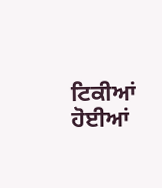ਟਿਕੀਆਂ ਹੋਈਆਂ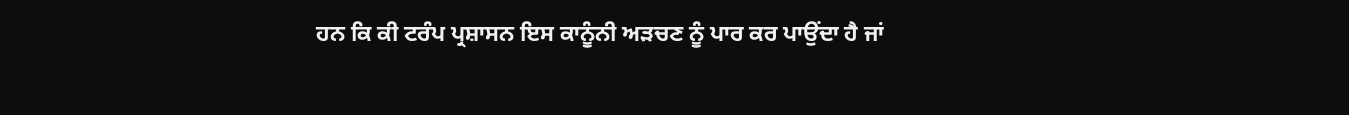ਹਨ ਕਿ ਕੀ ਟਰੰਪ ਪ੍ਰਸ਼ਾਸਨ ਇਸ ਕਾਨੂੰਨੀ ਅੜਚਣ ਨੂੰ ਪਾਰ ਕਰ ਪਾਉਂਦਾ ਹੈ ਜਾਂ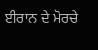ਈਰਾਨ ਦੇ ਮੋਰਚੇ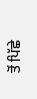ਤੋਂ ਪਿੱਛੇ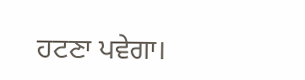ਹਟਣਾ ਪਵੇਗਾ।